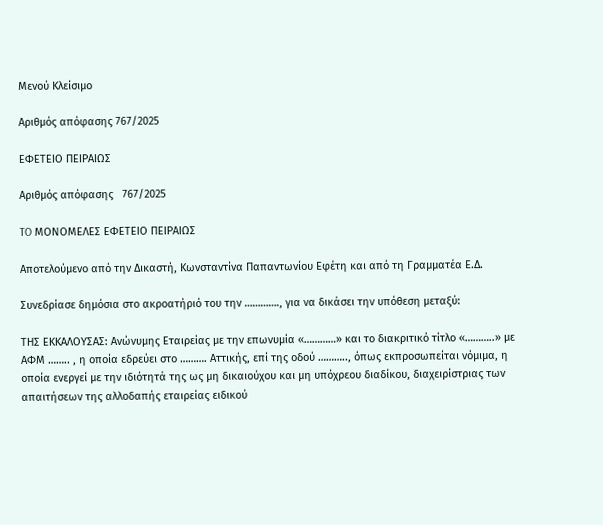Μενού Κλείσιμο

Αριθμός απόφασης 767/2025

ΕΦΕΤΕΙΟ ΠΕΙΡΑΙΩΣ

Αριθμός απόφασης   767/2025

TO ΜΟΝΟΜΕΛΕΣ ΕΦΕΤΕΙΟ ΠΕΙΡΑΙΩΣ

Αποτελούμενο από την Δικαστή, Κωνσταντίνα Παπαντωνίου Εφέτη και από τη Γραμματέα Ε.Δ.

Συνεδρίασε δημόσια στο ακροατήριό του την …………., για να δικάσει την υπόθεση μεταξύ:

ΤΗΣ ΕΚΚΑΛΟΥΣΑΣ: Ανώνυμης Εταιρείας με την επωνυμία «…………» και το διακριτικό τίτλο «………..» με ΑΦΜ …….. , η οποία εδρεύει στο ………. Αττικής, επί της οδού ……….., όπως εκπροσωπείται νόμιμα, η οποία ενεργεί με την ιδιότητά της ως μη δικαιούχου και μη υπόχρεου διαδίκου, διαχειρίστριας των απαιτήσεων της αλλοδαπής εταιρείας ειδικού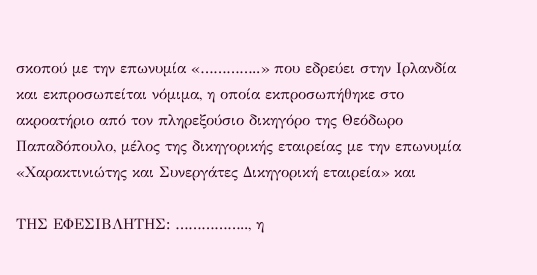σκοπού με την επωνυμία «…………..» που εδρεύει στην Ιρλανδία και εκπροσωπείται νόμιμα, η οποία εκπροσωπήθηκε στο ακροατήριο από τον πληρεξούσιο δικηγόρο της Θεόδωρο Παπαδόπουλο, μέλος της δικηγορικής εταιρείας με την επωνυμία «Χαρακτινιώτης και Συνεργάτες Δικηγορική εταιρεία» και

ΤΗΣ ΕΦΕΣΙΒΛΗΤΗΣ: …………….., η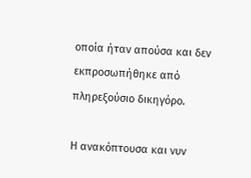οποία ήταν απούσα και δεν εκπροσωπήθηκε από πληρεξούσιο δικηγόρο.

Η ανακόπτουσα και νυν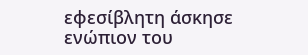εφεσίβλητη άσκησε ενώπιον του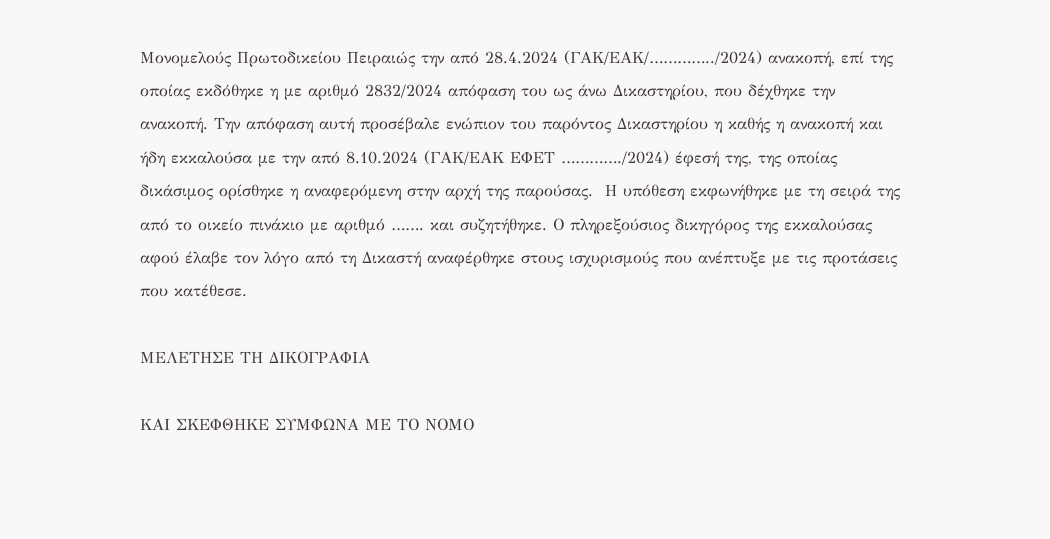Μονομελούς Πρωτοδικείου Πειραιώς την από 28.4.2024 (ΓΑΚ/ΕΑΚ/…………../2024) ανακοπή, επί της οποίας εκδόθηκε η με αριθμό 2832/2024 απόφαση του ως άνω Δικαστηρίου, που δέχθηκε την ανακοπή. Την απόφαση αυτή προσέβαλε ενώπιον του παρόντος Δικαστηρίου η καθής η ανακοπή και ήδη εκκαλούσα με την από 8.10.2024 (ΓΑΚ/ΕΑΚ ΕΦΕΤ …………./2024) έφεσή της, της οποίας δικάσιμος ορίσθηκε η αναφερόμενη στην αρχή της παρούσας.  Η υπόθεση εκφωνήθηκε με τη σειρά της από το οικείο πινάκιο με αριθμό ……. και συζητήθηκε. Ο πληρεξούσιος δικηγόρος της εκκαλούσας αφού έλαβε τον λόγο από τη Δικαστή αναφέρθηκε στους ισχυρισμούς που ανέπτυξε με τις προτάσεις που κατέθεσε.

ΜΕΛΕΤΗΣΕ ΤΗ ΔΙΚΟΓΡΑΦΙΑ

ΚΑΙ ΣΚΕΦΘΗΚΕ ΣΥΜΦΩΝΑ ΜΕ ΤΟ ΝΟΜΟ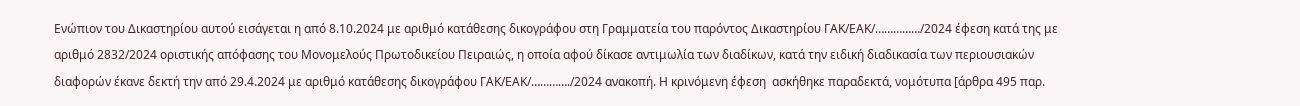Ενώπιον του Δικαστηρίου αυτού εισάγεται η από 8.10.2024 με αριθμό κατάθεσης δικογράφου στη Γραμματεία του παρόντος Δικαστηρίου ΓΑΚ/ΕΑΚ/……………/2024 έφεση κατά της με αριθμό 2832/2024 οριστικής απόφασης του Μονομελούς Πρωτοδικείου Πειραιώς, η οποία αφού δίκασε αντιμωλία των διαδίκων, κατά την ειδική διαδικασία των περιουσιακών διαφορών έκανε δεκτή την από 29.4.2024 με αριθμό κατάθεσης δικογράφου ΓΑΚ/ΕΑΚ/…………./2024 ανακοπή. Η κρινόμενη έφεση  ασκήθηκε παραδεκτά, νομότυπα [άρθρα 495 παρ.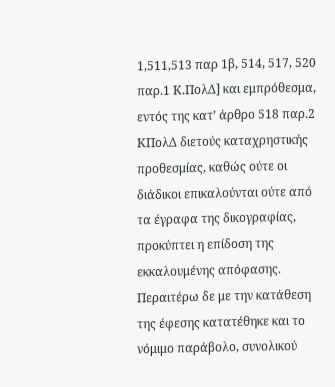1,511,513 παρ 1β, 514, 517, 520 παρ.1 Κ.ΠολΔ] και εμπρόθεσμα, εντός της κατ’ άρθρο 518 παρ.2 ΚΠολΔ διετούς καταχρηστικής προθεσμίας, καθώς ούτε οι διάδικοι επικαλούνται ούτε από τα έγραφα της δικογραφίας, προκύπτει η επίδοση της εκκαλουμένης απόφασης. Περαιτέρω δε με την κατάθεση της έφεσης κατατέθηκε και το νόμιμο παράβολο, συνολικού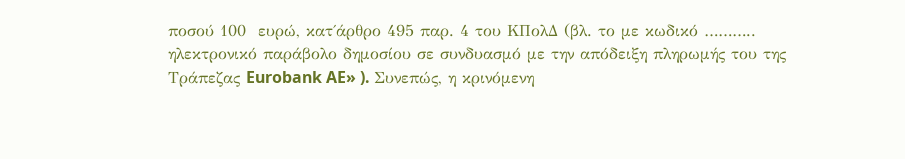ποσού 100  ευρώ, κατ΄άρθρο 495 παρ. 4 του ΚΠολΔ (βλ. το με κωδικό ……….. ηλεκτρονικό παράβολο δημοσίου σε συνδυασμό με την απόδειξη πληρωμής του της Τράπεζας Eurobank AE» ). Συνεπώς, η κρινόμενη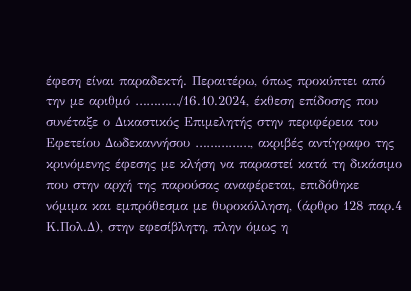έφεση είναι παραδεκτή. Περαιτέρω, όπως προκύπτει από την με αριθμό …………/16.10.2024, έκθεση επίδοσης που συνέταξε ο Δικαστικός Επιμελητής στην περιφέρεια του Εφετείου Δωδεκαννήσου ……………, ακριβές αντίγραφο της κρινόμενης έφεσης με κλήση να παραστεί κατά τη δικάσιμο που στην αρχή της παρούσας αναφέρεται, επιδόθηκε νόμιμα και εμπρόθεσμα με θυροκόλληση, (άρθρο 128 παρ.4 Κ.Πολ.Δ), στην εφεσίβλητη, πλην όμως η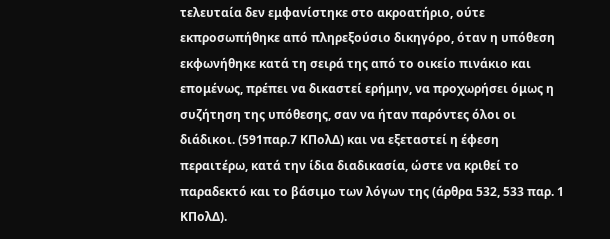τελευταία δεν εμφανίστηκε στο ακροατήριο, ούτε εκπροσωπήθηκε από πληρεξούσιο δικηγόρο, όταν η υπόθεση εκφωνήθηκε κατά τη σειρά της από το οικείο πινάκιο και επομένως, πρέπει να δικαστεί ερήμην, να προχωρήσει όμως η συζήτηση της υπόθεσης, σαν να ήταν παρόντες όλοι οι διάδικοι. (591παρ.7 ΚΠολΔ) και να εξεταστεί η έφεση περαιτέρω, κατά την ίδια διαδικασία, ώστε να κριθεί το παραδεκτό και το βάσιμο των λόγων της (άρθρα 532, 533 παρ. 1 ΚΠολΔ).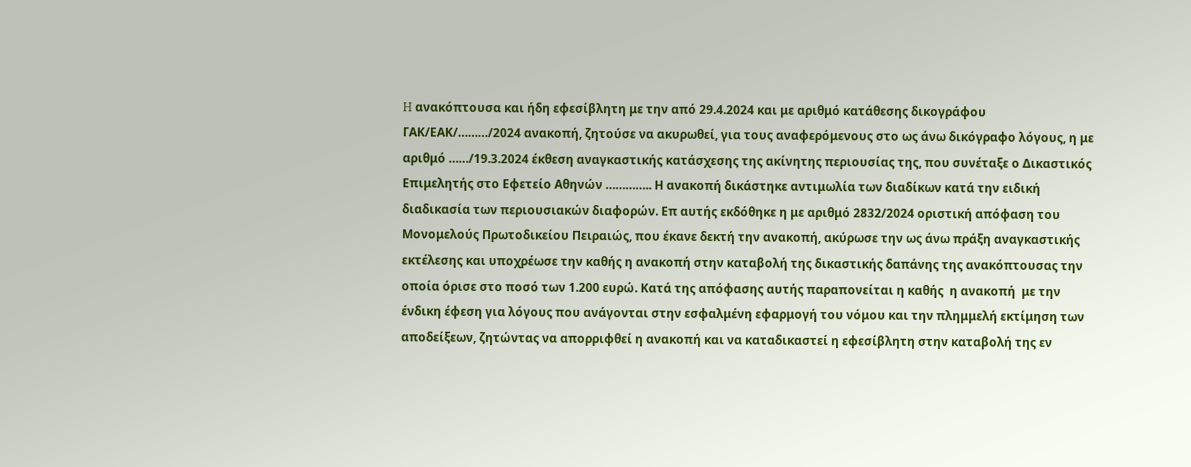H ανακόπτουσα και ήδη εφεσίβλητη με την από 29.4.2024 και με αριθμό κατάθεσης δικογράφου ΓΑΚ/ΕΑΚ/………/2024 ανακοπή, ζητούσε να ακυρωθεί, για τους αναφερόμενους στο ως άνω δικόγραφο λόγους, η με αριθμό ……/19.3.2024 έκθεση αναγκαστικής κατάσχεσης της ακίνητης περιουσίας της, που συνέταξε ο Δικαστικός Επιμελητής στο Εφετείο Αθηνών ………….. Η ανακοπή δικάστηκε αντιμωλία των διαδίκων κατά την ειδική διαδικασία των περιουσιακών διαφορών. Επ αυτής εκδόθηκε η με αριθμό 2832/2024 οριστική απόφαση του Μονομελούς Πρωτοδικείου Πειραιώς, που έκανε δεκτή την ανακοπή, ακύρωσε την ως άνω πράξη αναγκαστικής εκτέλεσης και υποχρέωσε την καθής η ανακοπή στην καταβολή της δικαστικής δαπάνης της ανακόπτουσας την οποία όρισε στο ποσό των 1.200 ευρώ. Κατά της απόφασης αυτής παραπονείται η καθής  η ανακοπή  με την ένδικη έφεση για λόγους που ανάγονται στην εσφαλμένη εφαρμογή του νόμου και την πλημμελή εκτίμηση των αποδείξεων, ζητώντας να απορριφθεί η ανακοπή και να καταδικαστεί η εφεσίβλητη στην καταβολή της εν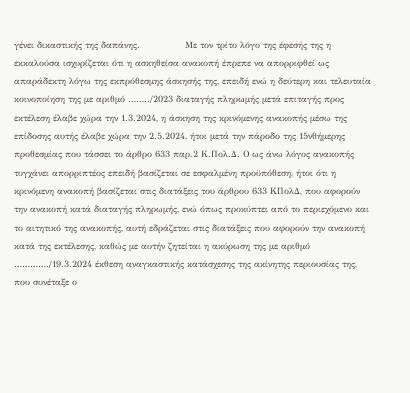γένει δικαστικής της δαπάνης.               Με τον τρίτο λόγο της έφεσής της η εκκαλούσα ισχυρίζεται ότι η ασκηθείσα ανακοπή έπρεπε να απορριφθεί ως απαράδεκτη λόγω της εκπρόθεσμης άσκησής της, επειδή ενώ η δεύτερη και τελευταία κοινοποίηση της με αριθμό ……../2023 διαταγής πληρωμής μετά επιταγής προς εκτέλεση έλαβε χώρα την 1.3.2024, η άσκηση της κρινόμενης ανακοπής μέσω της επίδοσης αυτής έλαβε χώρα την 2.5.2024, ήτοι μετά την πάροδο της 15νθήμερης προθεσμίας που τάσσει το άρθρο 633 παρ.2 Κ.Πολ.Δ. Ο ως άνω λόγος ανακοπής τυγχάνει απορριπτέος επειδή βασίζεται σε εσφαλμένη προϋπόθεση, ήτοι ότι η κρινόμενη ανακοπή βασίζεται στις διατάξεις του άρθρου 633 ΚΠολΔ, που αφορούν την ανακοπή κατά διαταγής πληρωμής, ενώ όπως προκύπτει από το περιεχόμενο και το αιτητικό της ανακοπής, αυτή εδράζεται στις διατάξεις που αφορούν την ανακοπή κατά της εκτέλεσης, καθώς με αυτήν ζητείται η ακύρωση της με αριθμό …………./19.3.2024 έκθεση αναγκαστικής κατάσχεσης της ακίνητης περιουσίας της, που συνέταξε ο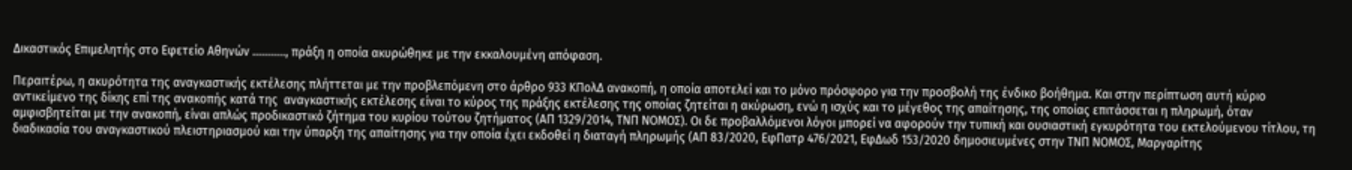Δικαστικός Επιμελητής στο Εφετείο Αθηνών ……….., πράξη η οποία ακυρώθηκε με την εκκαλουμένη απόφαση.

Περαιτέρω, η ακυρότητα της αναγκαστικής εκτέλεσης πλήττεται με την προβλεπόμενη στο άρθρο 933 KΠολΔ ανακοπή, η οποία αποτελεί και το μόνο πρόσφορο για την προσβολή της ένδικο βοήθημα. Και στην περίπτωση αυτή κύριο αντικείμενο της δίκης επί της ανακοπής κατά της  αναγκαστικής εκτέλεσης είναι το κύρος της πράξης εκτέλεσης της οποίας ζητείται η ακύρωση, ενώ η ισχύς και το μέγεθος της απαίτησης, της οποίας επιτάσσεται η πληρωμή, όταν αμφισβητείται με την ανακοπή, είναι απλώς προδικαστικό ζήτημα του κυρίου τούτου ζητήματος (ΑΠ 1329/2014, ΤΝΠ ΝΟΜΟΣ). Οι δε προβαλλόμενοι λόγοι μπορεί να αφορούν την τυπική και ουσιαστική εγκυρότητα του εκτελούμενου τίτλου, τη διαδικασία του αναγκαστικού πλειστηριασμού και την ύπαρξη της απαίτησης για την οποία έχει εκδοθεί η διαταγή πληρωμής (ΑΠ 83/2020, ΕφΠατρ 476/2021, ΕφΔωδ 153/2020 δημοσιευμένες στην ΤΝΠ ΝΟΜΟΣ, Μαργαρίτης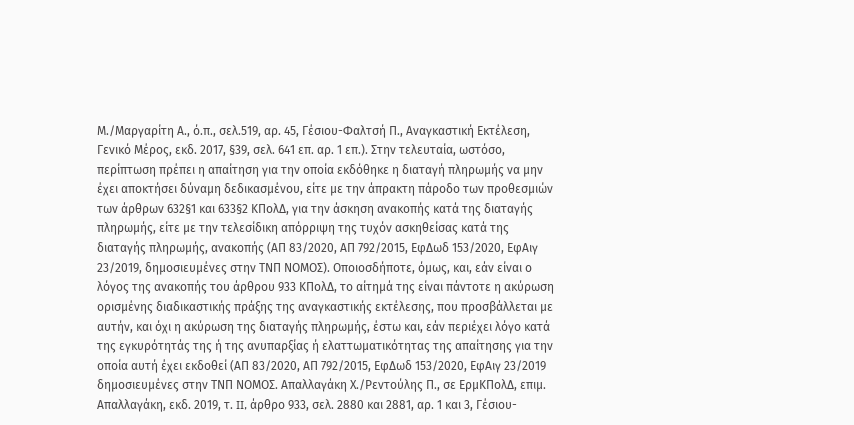Μ./Μαργαρίτη Α., ό.π., σελ.519, αρ. 45, Γέσιου-Φαλτσή Π., Αναγκαστική Εκτέλεση, Γενικό Μέρος, εκδ. 2017, §39, σελ. 641 επ. αρ. 1 επ.). Στην τελευταία, ωστόσο, περίπτωση πρέπει η απαίτηση για την οποία εκδόθηκε η διαταγή πληρωμής να μην έχει αποκτήσει δύναμη δεδικασμένου, είτε με την άπρακτη πάροδο των προθεσμιών των άρθρων 632§1 και 633§2 KΠολΔ, για την άσκηση ανακοπής κατά της διαταγής πληρωμής, είτε με την τελεσίδικη απόρριψη της τυχόν ασκηθείσας κατά της διαταγής πληρωμής, ανακοπής (ΑΠ 83/2020, ΑΠ 792/2015, ΕφΔωδ 153/2020, ΕφΑιγ 23/2019, δημοσιευμένες στην ΤΝΠ ΝΟΜΟΣ). Οποιοσδήποτε, όμως, και, εάν είναι ο λόγος της ανακοπής του άρθρου 933 KΠολΔ, το αίτημά της είναι πάντοτε η ακύρωση ορισμένης διαδικαστικής πράξης της αναγκαστικής εκτέλεσης, που προσβάλλεται με αυτήν, και όχι η ακύρωση της διαταγής πληρωμής, έστω και, εάν περιέχει λόγο κατά της εγκυρότητάς της ή της ανυπαρξίας ή ελαττωματικότητας της απαίτησης για την οποία αυτή έχει εκδοθεί (ΑΠ 83/2020, ΑΠ 792/2015, ΕφΔωδ 153/2020, ΕφΑιγ 23/2019 δημοσιευμένες στην ΤΝΠ ΝΟΜΟΣ. Απαλλαγάκη Χ./Ρεντούλης Π., σε ΕρμΚΠολΔ, επιμ. Απαλλαγάκη, εκδ. 2019, τ. II, άρθρο 933, σελ. 2880 και 2881, αρ. 1 και 3, Γέσιου-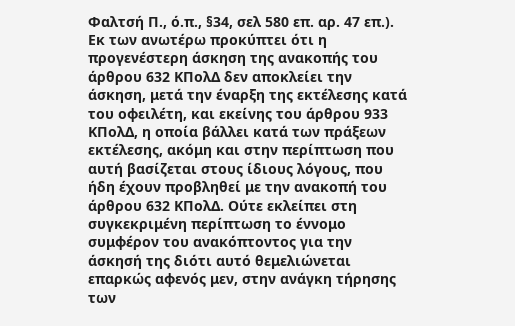Φαλτσή Π., ό.π., §34, σελ 580 επ. αρ. 47 επ.). Εκ των ανωτέρω προκύπτει ότι η προγενέστερη άσκηση της ανακοπής του άρθρου 632 KΠολΔ δεν αποκλείει την άσκηση, μετά την έναρξη της εκτέλεσης κατά του οφειλέτη, και εκείνης του άρθρου 933 KΠολΔ, η οποία βάλλει κατά των πράξεων εκτέλεσης, ακόμη και στην περίπτωση που αυτή βασίζεται στους ίδιους λόγους, που ήδη έχουν προβληθεί με την ανακοπή του άρθρου 632 KΠολΔ. Ούτε εκλείπει στη συγκεκριμένη περίπτωση το έννομο συμφέρον του ανακόπτοντος για την άσκησή της διότι αυτό θεμελιώνεται επαρκώς αφενός μεν, στην ανάγκη τήρησης των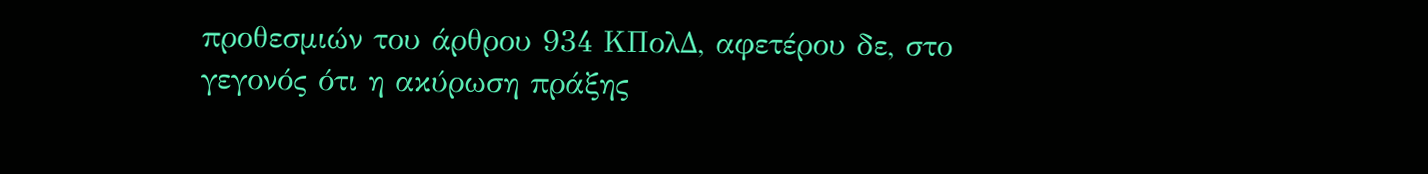προθεσμιών του άρθρου 934 KΠολΔ, αφετέρου δε, στο γεγονός ότι η ακύρωση πράξης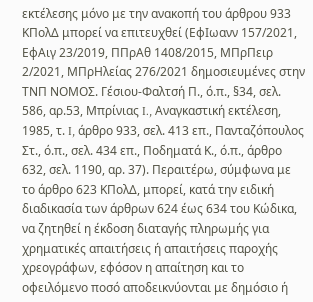εκτέλεσης μόνο με την ανακοπή του άρθρου 933 KΠολΔ μπορεί να επιτευχθεί (ΕφΙωανν 157/2021, ΕφΑιγ 23/2019, ΠΠρΑθ 1408/2015, ΜΠρΠειρ 2/2021, ΜΠρΗλείας 276/2021 δημοσιευμένες στην ΤΝΠ ΝΟΜΟΣ. Γέσιου-Φαλτσή Π., ό.π., §34, σελ. 586, αρ.53, Μπρίνιας I., Αναγκαστική εκτέλεση, 1985, τ. I, άρθρο 933, σελ. 413 επ., Πανταζόπουλος Στ., ό.π., σελ. 434 επ., Ποδηματά Κ., ό.π., άρθρο 632, σελ. 1190, αρ. 37). Περαιτέρω, σύμφωνα με το άρθρο 623 KΠολΔ, μπορεί, κατά την ειδική διαδικασία των άρθρων 624 έως 634 του Κώδικα, να ζητηθεί η έκδοση διαταγής πληρωμής για χρηματικές απαιτήσεις ή απαιτήσεις παροχής χρεογράφων, εφόσον η απαίτηση και το οφειλόμενο ποσό αποδεικνύονται με δημόσιο ή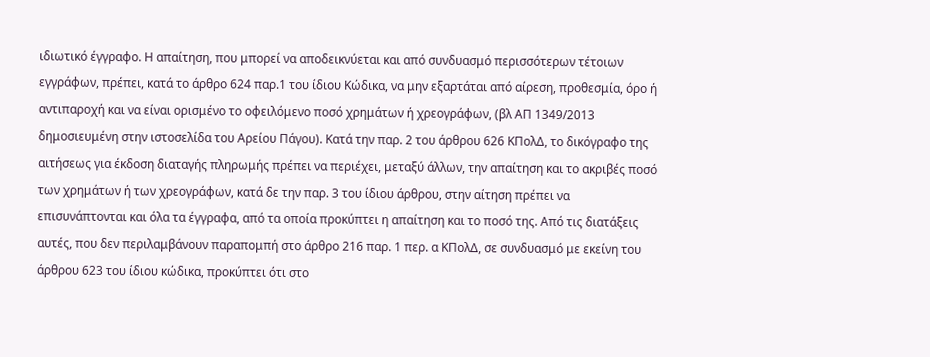ιδιωτικό έγγραφο. Η απαίτηση, που μπορεί να αποδεικνύεται και από συνδυασμό περισσότερων τέτοιων εγγράφων, πρέπει, κατά το άρθρο 624 παρ.1 του ίδιου Κώδικα, να μην εξαρτάται από αίρεση, προθεσμία, όρο ή αντιπαροχή και να είναι ορισμένο το οφειλόμενο ποσό χρημάτων ή χρεογράφων, (βλ ΑΠ 1349/2013 δημοσιευμένη στην ιστοσελίδα του Αρείου Πάγου). Κατά την παρ. 2 του άρθρου 626 KΠολΔ, το δικόγραφο της αιτήσεως για έκδοση διαταγής πληρωμής πρέπει να περιέχει, μεταξύ άλλων, την απαίτηση και το ακριβές ποσό των χρημάτων ή των χρεογράφων, κατά δε την παρ. 3 του ίδιου άρθρου, στην αίτηση πρέπει να επισυνάπτονται και όλα τα έγγραφα, από τα οποία προκύπτει η απαίτηση και το ποσό της. Από τις διατάξεις αυτές, που δεν περιλαμβάνουν παραπομπή στο άρθρο 216 παρ. 1 περ. α KΠολΔ, σε συνδυασμό με εκείνη του άρθρου 623 του ίδιου κώδικα, προκύπτει ότι στο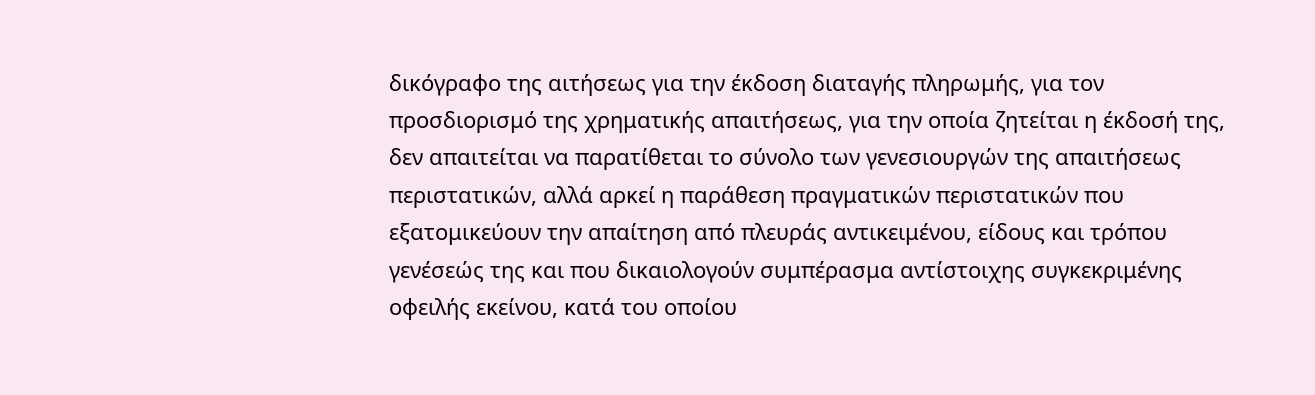δικόγραφο της αιτήσεως για την έκδοση διαταγής πληρωμής, για τον προσδιορισμό της χρηματικής απαιτήσεως, για την οποία ζητείται η έκδοσή της, δεν απαιτείται να παρατίθεται το σύνολο των γενεσιουργών της απαιτήσεως περιστατικών, αλλά αρκεί η παράθεση πραγματικών περιστατικών που εξατομικεύουν την απαίτηση από πλευράς αντικειμένου, είδους και τρόπου γενέσεώς της και που δικαιολογούν συμπέρασμα αντίστοιχης συγκεκριμένης οφειλής εκείνου, κατά του οποίου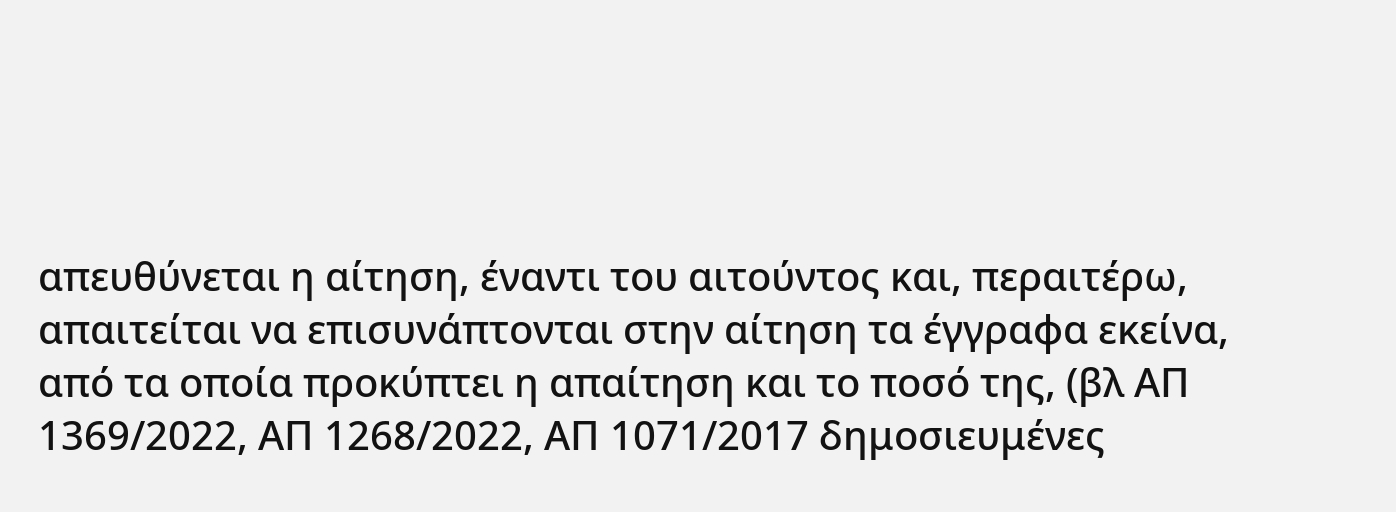απευθύνεται η αίτηση, έναντι του αιτούντος και, περαιτέρω, απαιτείται να επισυνάπτονται στην αίτηση τα έγγραφα εκείνα, από τα οποία προκύπτει η απαίτηση και το ποσό της, (βλ ΑΠ 1369/2022, ΑΠ 1268/2022, ΑΠ 1071/2017 δημοσιευμένες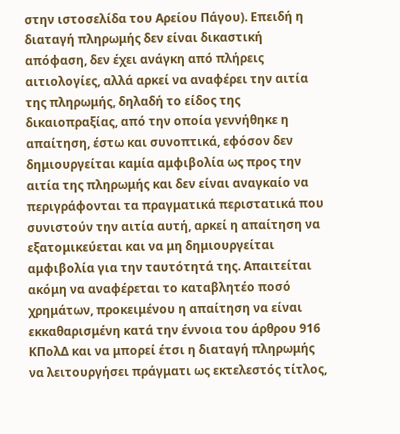στην ιστοσελίδα του Αρείου Πάγου). Επειδή η διαταγή πληρωμής δεν είναι δικαστική απόφαση, δεν έχει ανάγκη από πλήρεις αιτιολογίες, αλλά αρκεί να αναφέρει την αιτία της πληρωμής, δηλαδή το είδος της δικαιοπραξίας, από την οποία γεννήθηκε η απαίτηση, έστω και συνοπτικά, εφόσον δεν δημιουργείται καμία αμφιβολία ως προς την αιτία της πληρωμής και δεν είναι αναγκαίο να περιγράφονται τα πραγματικά περιστατικά που συνιστούν την αιτία αυτή, αρκεί η απαίτηση να εξατομικεύεται και να μη δημιουργείται αμφιβολία για την ταυτότητά της. Απαιτείται ακόμη να αναφέρεται το καταβλητέο ποσό χρημάτων, προκειμένου η απαίτηση να είναι εκκαθαρισμένη κατά την έννοια του άρθρου 916 KΠολΔ και να μπορεί έτσι η διαταγή πληρωμής να λειτουργήσει πράγματι ως εκτελεστός τίτλος,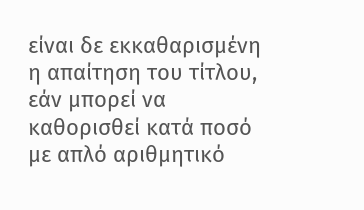είναι δε εκκαθαρισμένη η απαίτηση του τίτλου, εάν μπορεί να καθορισθεί κατά ποσό με απλό αριθμητικό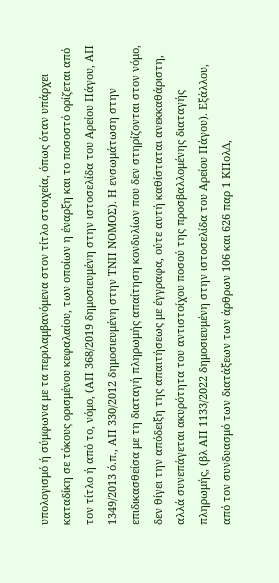υπολογισμό ή σύμφωνα με τα περιλαμβανόμενα στον τίτλο στοιχεία, όπως όταν υπάρχει καταδίκη σε τόκους ορισμένου κεφαλαίου, των οποίων η έναρξη και το ποσοστό ορίζεται από τον τίτλο ή από το, νόμο, (ΑΠ 368/2019 δημοσιευμένη στην ιστοσελίδα του Αρείου Πάγου, ΑΠ 1349/2013 ό.π., ΑΠ 330/2012 δημοσιευμένη στην ΤΝΠ ΝΟΜΟΣ). Η ενσωμάτωση στην επιδικασθείσα με τη διαταγή πληρωμής απαίτηση κονδυλίων που δεν στηρίζονται στον νόμο, δεν θίγει την απόδειξη της απαιτήσεως με έγγραφα, ούτε αυτή καθίσταται ανεκκαθάριστη, αλλά συνεπάγεται ακυρότητα του αντιστοίχου ποσού της προσβαλλομένης διαταγής πληρωμής, (βλ ΑΠ 1133/2022 δημοσιευμένη στην ιστοσελίδα του Αρείου Πάγου). Εξάλλου, από τον συνδυασμό των διατάξεων των άρθρων 106 και 626 παρ 1 KΠολΔ,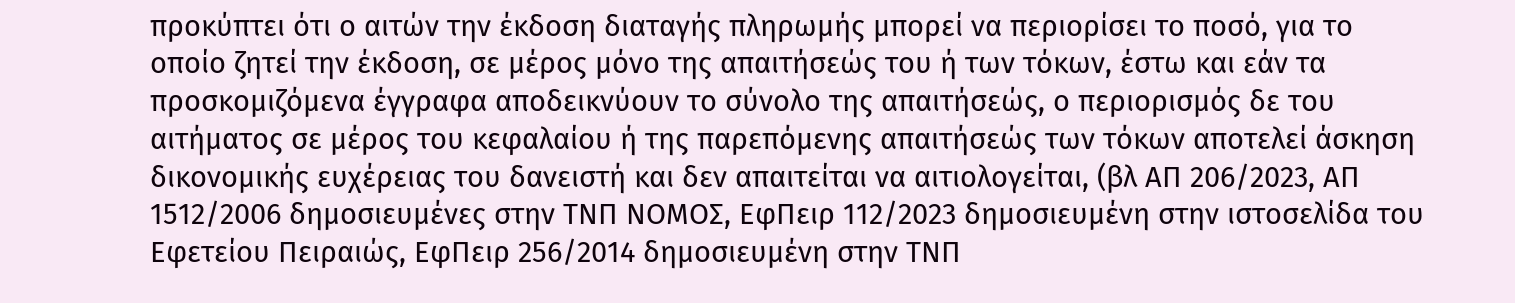προκύπτει ότι ο αιτών την έκδοση διαταγής πληρωμής μπορεί να περιορίσει το ποσό, για το οποίο ζητεί την έκδοση, σε μέρος μόνο της απαιτήσεώς του ή των τόκων, έστω και εάν τα προσκομιζόμενα έγγραφα αποδεικνύουν το σύνολο της απαιτήσεώς, ο περιορισμός δε του αιτήματος σε μέρος του κεφαλαίου ή της παρεπόμενης απαιτήσεώς των τόκων αποτελεί άσκηση δικονομικής ευχέρειας του δανειστή και δεν απαιτείται να αιτιολογείται, (βλ ΑΠ 206/2023, ΑΠ 1512/2006 δημοσιευμένες στην ΤΝΠ ΝΟΜΟΣ, ΕφΠειρ 112/2023 δημοσιευμένη στην ιστοσελίδα του Εφετείου Πειραιώς, ΕφΠειρ 256/2014 δημοσιευμένη στην ΤΝΠ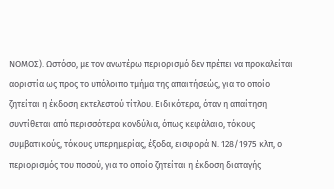ΝΟΜΟΣ). Ωστόσο, με τον ανωτέρω περιορισμό δεν πρέπει να προκαλείται αοριστία ως προς το υπόλοιπο τμήμα της απαιτήσεώς, για το οποίο ζητείται η έκδοση εκτελεστού τίτλου. Ειδικότερα, όταν η απαίτηση συντίθεται από περισσότερα κονδύλια, όπως κεφάλαιο, τόκους συμβατικούς, τόκους υπερημερίας, έξοδα, εισφορά Ν. 128/1975 κλπ, ο περιορισμός του ποσού, για το οποίο ζητείται η έκδοση διαταγής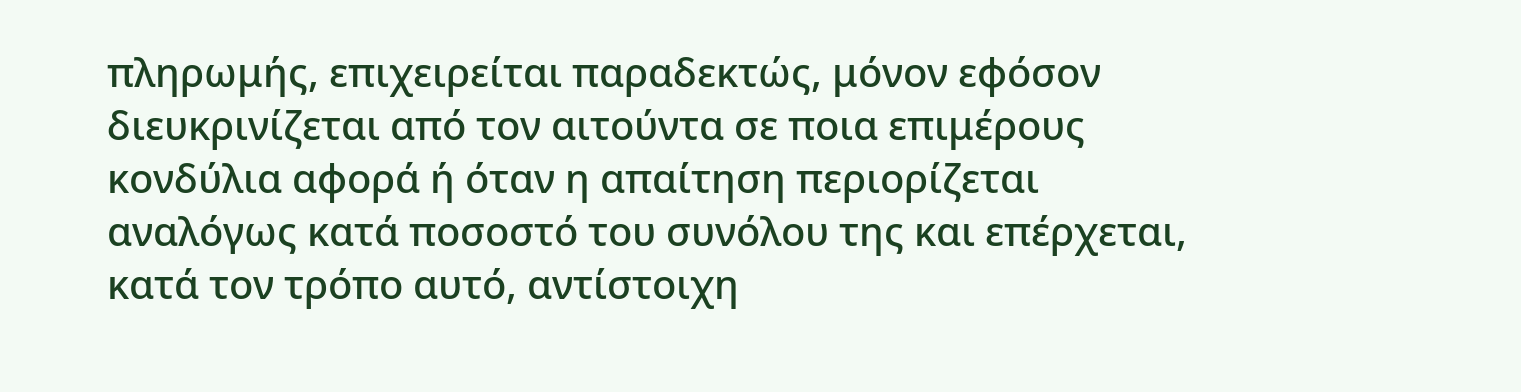πληρωμής, επιχειρείται παραδεκτώς, μόνον εφόσον διευκρινίζεται από τον αιτούντα σε ποια επιμέρους κονδύλια αφορά ή όταν η απαίτηση περιορίζεται αναλόγως κατά ποσοστό του συνόλου της και επέρχεται, κατά τον τρόπο αυτό, αντίστοιχη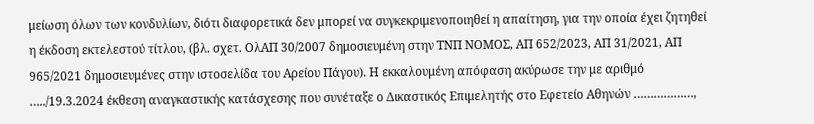μείωση όλων των κονδυλίων, διότι διαφορετικά δεν μπορεί να συγκεκριμενοποιηθεί η απαίτηση, για την οποία έχει ζητηθεί η έκδοση εκτελεστού τίτλου, (βλ. σχετ. ΟλΑΠ 30/2007 δημοσιευμένη στην ΤΝΠ ΝΟΜΟΣ, ΑΠ 652/2023, ΑΠ 31/2021, ΑΠ 965/2021 δημοσιευμένες στην ιστοσελίδα του Αρείου Πάγου). Η εκκαλουμένη απόφαση ακύρωσε την με αριθμό …../19.3.2024 έκθεση αναγκαστικής κατάσχεσης που συνέταξε ο Δικαστικός Επιμελητής στο Εφετείο Αθηνών ………………,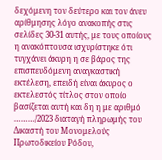δεχόμενη τον δεύτερο και τον άνευ αρίθμησης λόγο ανακοπής στις σελίδες 30-31 αυτής, με τους οποίους η ανακόπτουσα ισχυρίστηκε ότι τυγχάνει άκυρη η σε βάρος της επισπευδόμενη αναγκαστική εκτέλεση, επειδή είναι άκυρος ο εκτελεστός τίτλος στον οποίο βασίζεται αυτή και δη η με αριθμό ………/2023 διαταγή πληρωμής του Δικαστή του Μονομελούς Πρωτοδικείου Ρόδου,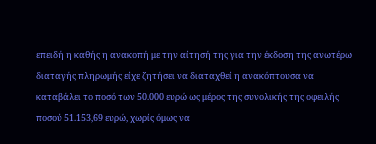επειδή η καθής η ανακοπή με την αίτησή της για την έκδοση της ανωτέρω διαταγής πληρωμής είχε ζητήσει να διαταχθεί η ανακόπτουσα να καταβάλει το ποσό των 50.000 ευρώ ως μέρος της συνολικής της οφειλής ποσού 51.153,69 ευρώ, χωρίς όμως να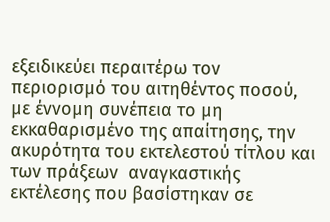εξειδικεύει περαιτέρω τον περιορισμό του αιτηθέντος ποσού, με έννομη συνέπεια το μη εκκαθαρισμένο της απαίτησης, την ακυρότητα του εκτελεστού τίτλου και των πράξεων  αναγκαστικής εκτέλεσης που βασίστηκαν σε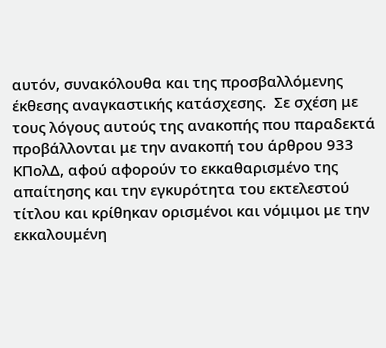αυτόν, συνακόλουθα και της προσβαλλόμενης έκθεσης αναγκαστικής κατάσχεσης.  Σε σχέση με τους λόγους αυτούς της ανακοπής που παραδεκτά προβάλλονται με την ανακοπή του άρθρου 933 ΚΠολΔ, αφού αφορούν το εκκαθαρισμένο της απαίτησης και την εγκυρότητα του εκτελεστού τίτλου και κρίθηκαν ορισμένοι και νόμιμοι με την εκκαλουμένη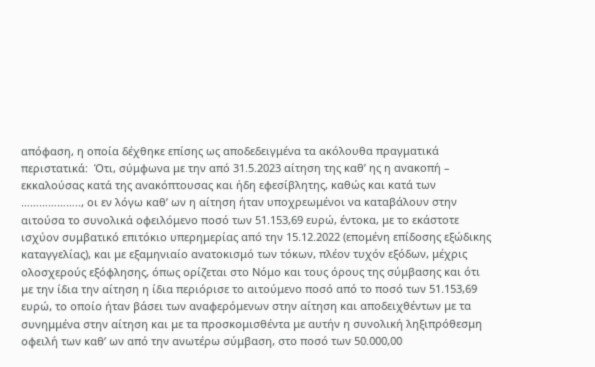απόφαση, η οποία δέχθηκε επίσης ως αποδεδειγμένα τα ακόλουθα πραγματικά περιστατικά:  Ότι, σύμφωνα με την από 31.5.2023 αίτηση της καθ’ ης η ανακοπή – εκκαλούσας κατά της ανακόπτουσας και ήδη εφεσίβλητης, καθώς και κατά των ……………….., οι εν λόγω καθ’ ων η αίτηση ήταν υποχρεωμένοι να καταβάλουν στην αιτούσα το συνολικά οφειλόμενο ποσό των 51.153,69 ευρώ, έντοκα, με το εκάστοτε ισχύον συμβατικό επιτόκιο υπερημερίας από την 15.12.2022 (επομένη επίδοσης εξώδικης καταγγελίας), και με εξαμηνιαίο ανατοκισμό των τόκων, πλέον τυχόν εξόδων, μέχρις ολοσχερούς εξόφλησης, όπως ορίζεται στο Νόμο και τους όρους της σύμβασης και ότι με την ίδια την αίτηση η ίδια περιόρισε το αιτούμενο ποσό από το ποσό των 51.153,69 ευρώ, το οποίο ήταν βάσει των αναφερόμενων στην αίτηση και αποδειχθέντων με τα συνημμένα στην αίτηση και με τα προσκομισθέντα με αυτήν η συνολική ληξιπρόθεσμη οφειλή των καθ’ ων από την ανωτέρω σύμβαση, στο ποσό των 50.000,00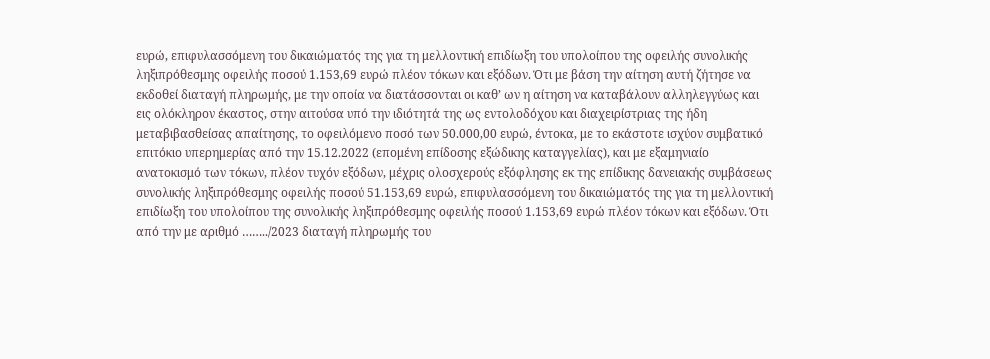ευρώ, επιφυλασσόμενη του δικαιώματός της για τη μελλοντική επιδίωξη του υπολοίπου της οφειλής συνολικής ληξιπρόθεσμης οφειλής ποσού 1.153,69 ευρώ πλέον τόκων και εξόδων. Ότι με βάση την αίτηση αυτή ζήτησε να εκδοθεί διαταγή πληρωμής, με την οποία να διατάσσονται οι καθ’ ων η αίτηση να καταβάλουν αλληλεγγύως και εις ολόκληρον έκαστος, στην αιτούσα υπό την ιδιότητά της ως εντολοδόχου και διαχειρίστριας της ήδη μεταβιβασθείσας απαίτησης, το οφειλόμενο ποσό των 50.000,00 ευρώ, έντοκα, με το εκάστοτε ισχύον συμβατικό επιτόκιο υπερημερίας από την 15.12.2022 (επομένη επίδοσης εξώδικης καταγγελίας), και με εξαμηνιαίο ανατοκισμό των τόκων, πλέον τυχόν εξόδων, μέχρις ολοσχερούς εξόφλησης εκ της επίδικης δανειακής συμβάσεως συνολικής ληξιπρόθεσμης οφειλής ποσού 51.153,69 ευρώ, επιφυλασσόμενη του δικαιώματός της για τη μελλοντική επιδίωξη του υπολοίπου της συνολικής ληξιπρόθεσμης οφειλής ποσού 1.153,69 ευρώ πλέον τόκων και εξόδων. Ότι από την με αριθμό ……../2023 διαταγή πληρωμής του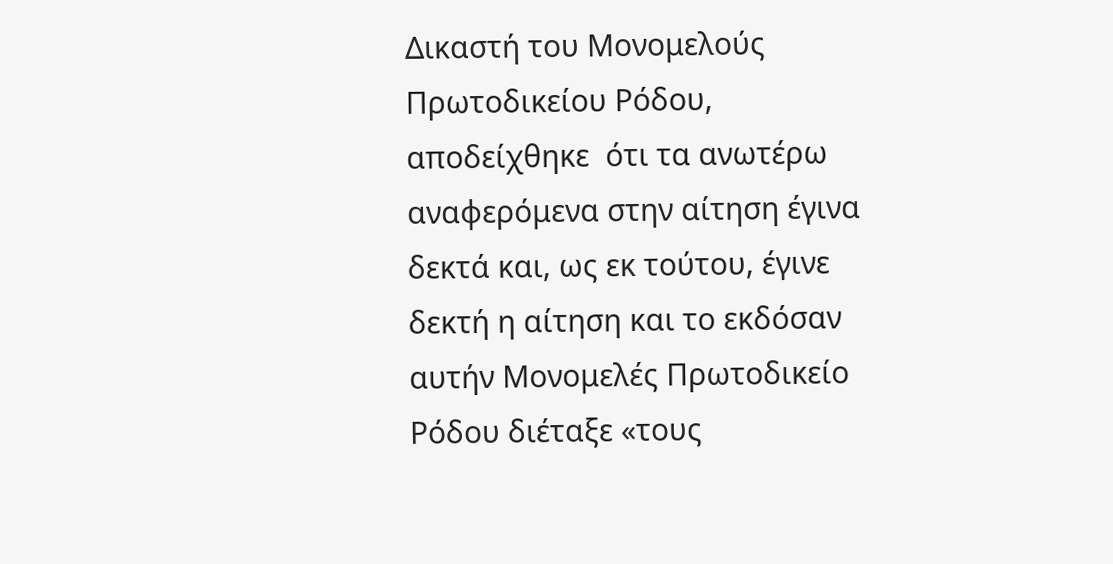Δικαστή του Μονομελούς Πρωτοδικείου Ρόδου, αποδείχθηκε  ότι τα ανωτέρω αναφερόμενα στην αίτηση έγινα δεκτά και, ως εκ τούτου, έγινε δεκτή η αίτηση και το εκδόσαν αυτήν Μονομελές Πρωτοδικείο Ρόδου διέταξε «τους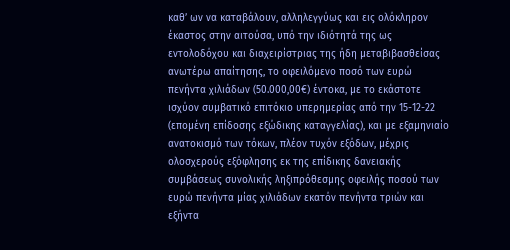καθ’ ων να καταβάλουν, αλληλεγγύως και εις ολόκληρον έκαστος στην αιτούσα, υπό την ιδιότητά της ως εντολοδόχου και διαχειρίστριας της ήδη μεταβιβασθείσας ανωτέρω απαίτησης, το οφειλόμενο ποσό των ευρώ πενήντα χιλιάδων (50.000,00€) έντοκα, με το εκάστοτε ισχύον συμβατικό επιτόκιο υπερημερίας από την 15-12-22 (επομένη επίδοσης εξώδικης καταγγελίας), και με εξαμηνιαίο ανατοκισμό των τόκων, πλέον τυχόν εξόδων, μέχρις ολοσχερούς εξόφλησης εκ της επίδικης δανειακής συμβάσεως συνολικής ληξιπρόθεσμης οφειλής ποσού των ευρώ πενήντα μίας χιλιάδων εκατόν πενήντα τριών και εξήντα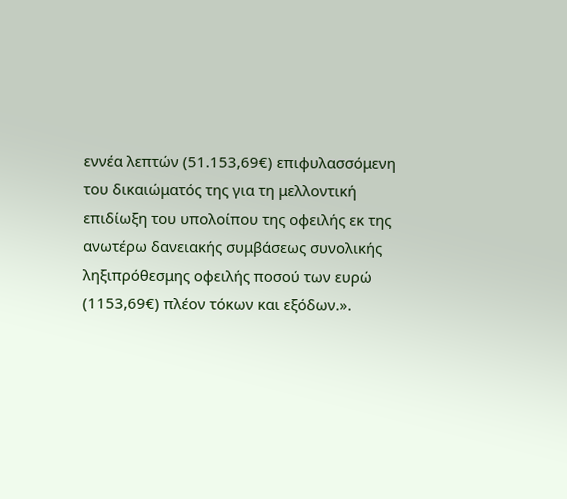εννέα λεπτών (51.153,69€) επιφυλασσόμενη του δικαιώματός της για τη μελλοντική επιδίωξη του υπολοίπου της οφειλής εκ της ανωτέρω δανειακής συμβάσεως συνολικής ληξιπρόθεσμης οφειλής ποσού των ευρώ (1153,69€) πλέον τόκων και εξόδων.».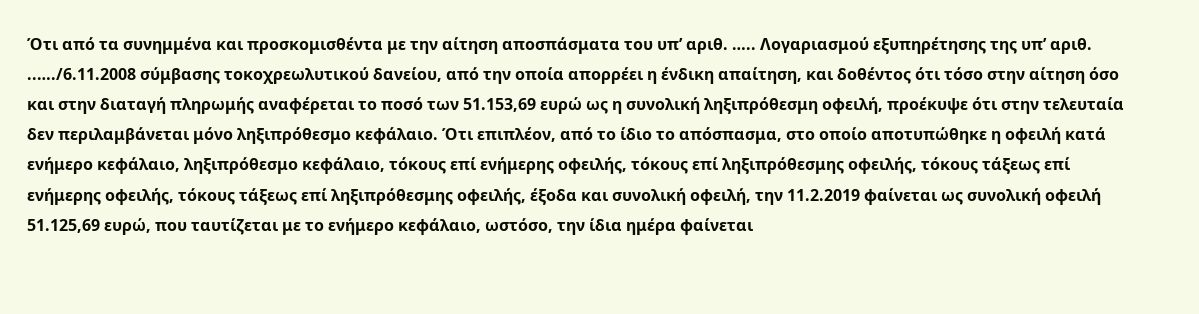Ότι από τα συνημμένα και προσκομισθέντα με την αίτηση αποσπάσματα του υπ’ αριθ. ….. Λογαριασμού εξυπηρέτησης της υπ’ αριθ. ..…./6.11.2008 σύμβασης τοκοχρεωλυτικού δανείου, από την οποία απορρέει η ένδικη απαίτηση, και δοθέντος ότι τόσο στην αίτηση όσο και στην διαταγή πληρωμής αναφέρεται το ποσό των 51.153,69 ευρώ ως η συνολική ληξιπρόθεσμη οφειλή, προέκυψε ότι στην τελευταία δεν περιλαμβάνεται μόνο ληξιπρόθεσμο κεφάλαιο. Ότι επιπλέον, από το ίδιο το απόσπασμα, στο οποίο αποτυπώθηκε η οφειλή κατά ενήμερο κεφάλαιο, ληξιπρόθεσμο κεφάλαιο, τόκους επί ενήμερης οφειλής, τόκους επί ληξιπρόθεσμης οφειλής, τόκους τάξεως επί ενήμερης οφειλής, τόκους τάξεως επί ληξιπρόθεσμης οφειλής, έξοδα και συνολική οφειλή, την 11.2.2019 φαίνεται ως συνολική οφειλή 51.125,69 ευρώ, που ταυτίζεται με το ενήμερο κεφάλαιο, ωστόσο, την ίδια ημέρα φαίνεται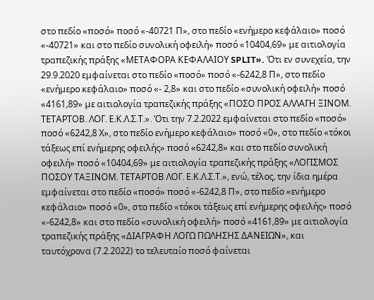στο πεδίο «ποσό» ποσό «-40721 Π», στο πεδίο «ενήμερο κεφάλαιο» ποσό «-40721» και στο πεδίο συνολική οφειλή» ποσό «10404,69» με αιτιολογία τραπεζικής πράξης «ΜΕΤΑΦΟΡΑ ΚΕΦΑΛΑΙΟΥ SPLIT». Ότι εν συνεχεία, την 29.9.2020 εμφαίνεται στο πεδίο «ποσό» ποσό «-6242,8 Π», στο πεδίο «ενήμερο κεφάλαιο» ποσό «- 2,8» και στο πεδίο «συνολική οφειλή» ποσό «4161,89» με αιτιολογία τραπεζικής πράξης «ΠΟΣΟ ΠΡΟΣ ΑΛΛΑΓΗ ΞΙΝΟΜ. ΤΕΤΑΡΤΟΒ. ΛΟΓ. Ε.Κ.Λ.Σ.Τ.». Ότι την 7.2.2022 εμφαίνεται στο πεδίο «ποσό» ποσό «6242,8 Χ», στο πεδίο ενήμερο κεφάλαιο» ποσό «0», στο πεδίο «τόκοι τάξεως επί ενήμερης οφειλής» ποσό «6242,8» και στο πεδίο συνολική οφειλή» ποσό «10404,69» με αιτιολογία τραπεζικής πράξης «ΛΟΓΙΣΜΟΣ ΠΟΣΟΥ ΤΑΞΙΝΟΜ. ΤΕΤΑΡΤΟΒ ΛΟΓ. Ε.Κ.Λ.Σ.Τ.», ενώ, τέλος, την ίδια ημέρα εμφαίνεται στο πεδίο «ποσό» ποσό «-6242,8 Π», στο πεδίο «ενήμερο κεφάλαιο» ποσό «0», στο πεδίο «τόκοι τάξεως επί ενήμερης οφειλής» ποσό «-6242,8» και στο πεδίο «συνολική οφειλή» ποσό «4161,89» με αιτιολογία τραπεζικής πράξης «ΔΙΑΓΡΑΦΗ ΛΟΓΩ ΠΩΛΗΣΗΣ ΔΑΝΕΙΩΝ», και ταυτόχρονα (7.2.2022) το τελευταίο ποσό φαίνεται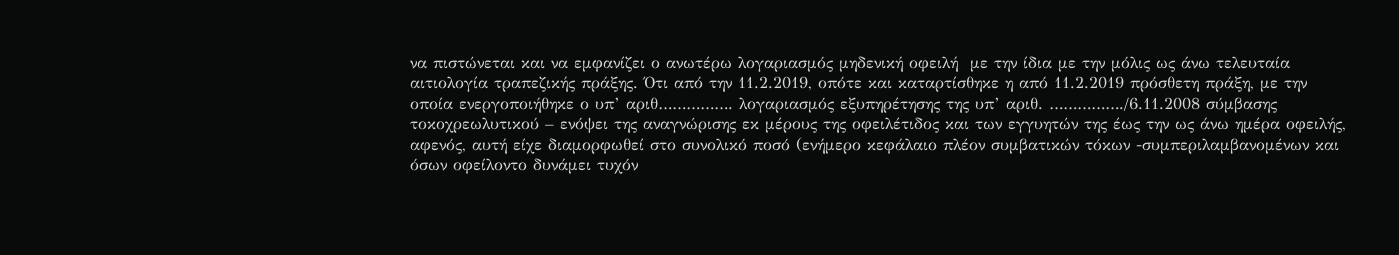να πιστώνεται και να εμφανίζει ο ανωτέρω λογαριασμός μηδενική οφειλή  με την ίδια με την μόλις ως άνω τελευταία αιτιολογία τραπεζικής πράξης. Ότι από την 11.2.2019, οπότε και καταρτίσθηκε η από 11.2.2019 πρόσθετη πράξη, με την οποία ενεργοποιήθηκε ο υπ’ αριθ……………. λογαριασμός εξυπηρέτησης της υπ’ αριθ. ……………./6.11.2008 σύμβασης τοκοχρεωλυτικού – ενόψει της αναγνώρισης εκ μέρους της οφειλέτιδος και των εγγυητών της έως την ως άνω ημέρα οφειλής, αφενός, αυτή είχε διαμορφωθεί στο συνολικό ποσό (ενήμερο κεφάλαιο πλέον συμβατικών τόκων -συμπεριλαμβανομένων και όσων οφείλοντο δυνάμει τυχόν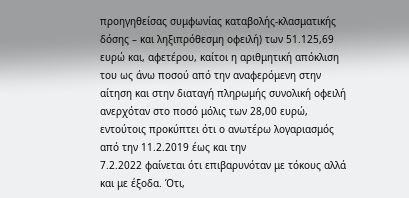προηγηθείσας συμφωνίας καταβολής-κλασματικής δόσης – και ληξιπρόθεσμη οφειλή) των 51.125,69 ευρώ και, αφετέρου, καίτοι η αριθμητική απόκλιση του ως άνω ποσού από την αναφερόμενη στην αίτηση και στην διαταγή πληρωμής συνολική οφειλή ανερχόταν στο ποσό μόλις των 28,00 ευρώ, εντούτοις προκύπτει ότι ο ανωτέρω λογαριασμός από την 11.2.2019 έως και την
7.2.2022 φαίνεται ότι επιβαρυνόταν με τόκους αλλά και με έξοδα. Ότι,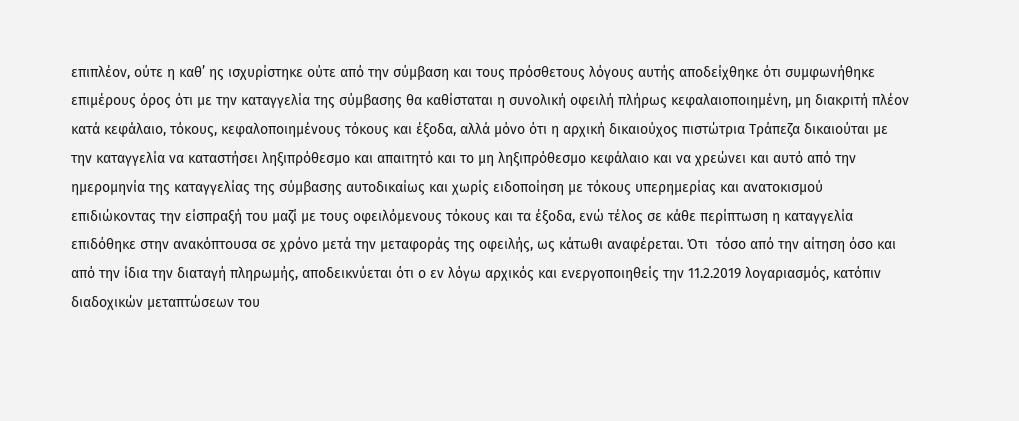επιπλέον, ούτε η καθ’ ης ισχυρίστηκε ούτε από την σύμβαση και τους πρόσθετους λόγους αυτής αποδείχθηκε ότι συμφωνήθηκε επιμέρους όρος ότι με την καταγγελία της σύμβασης θα καθίσταται η συνολική οφειλή πλήρως κεφαλαιοποιημένη, μη διακριτή πλέον κατά κεφάλαιο, τόκους, κεφαλοποιημένους τόκους και έξοδα, αλλά μόνο ότι η αρχική δικαιούχος πιστώτρια Τράπεζα δικαιούται με την καταγγελία να καταστήσει ληξιπρόθεσμο και απαιτητό και το μη ληξιπρόθεσμο κεφάλαιο και να χρεώνει και αυτό από την ημερομηνία της καταγγελίας της σύμβασης αυτοδικαίως και χωρίς ειδοποίηση με τόκους υπερημερίας και ανατοκισμού επιδιώκοντας την είσπραξή του μαζί με τους οφειλόμενους τόκους και τα έξοδα, ενώ τέλος σε κάθε περίπτωση η καταγγελία επιδόθηκε στην ανακόπτουσα σε χρόνο μετά την μεταφοράς της οφειλής, ως κάτωθι αναφέρεται. Ότι  τόσο από την αίτηση όσο και από την ίδια την διαταγή πληρωμής, αποδεικνύεται ότι ο εν λόγω αρχικός και ενεργοποιηθείς την 11.2.2019 λογαριασμός, κατόπιν διαδοχικών μεταπτώσεων του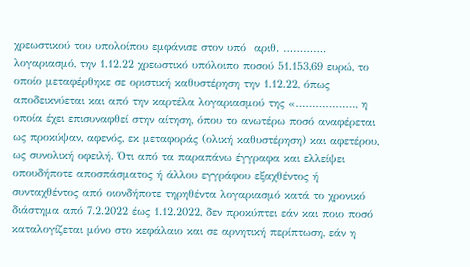χρεωστικού του υπολοίπου εμφάνισε στον υπό  αριθ. …………. λογαριασμό, την 1.12.22 χρεωστικό υπόλοιπο ποσού 51.153,69 ευρώ, το οποίο μεταφέρθηκε σε οριστική καθυστέρηση την 1.12.22, όπως αποδεικνύεται και από την καρτέλα λογαριασμού της «………………, η οποία έχει επισυναφθεί στην αίτηση, όπου το ανωτέρω ποσό αναφέρεται ως προκύψαν, αφενός, εκ μεταφοράς (ολική καθυστέρηση) και αφετέρου, ως συνολική οφειλή. Ότι από τα παραπάνω έγγραφα και ελλείψει οπουδήποτε αποσπάσματος ή άλλου εγγράφου εξαχθέντος ή συνταχθέντος από οιονδήποτε τηρηθέντα λογαριασμό κατά το χρονικό διάστημα από 7.2.2022 έως 1.12.2022, δεν προκύπτει εάν και ποιο ποσό καταλογίζεται μόνο στο κεφάλαιο και σε αρνητική περίπτωση, εάν η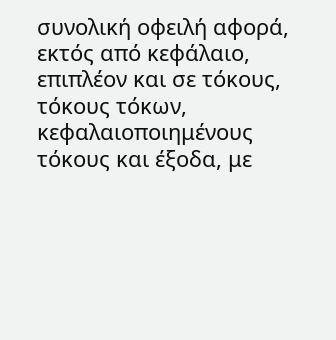συνολική οφειλή αφορά, εκτός από κεφάλαιο, επιπλέον και σε τόκους, τόκους τόκων, κεφαλαιοποιημένους τόκους και έξοδα, με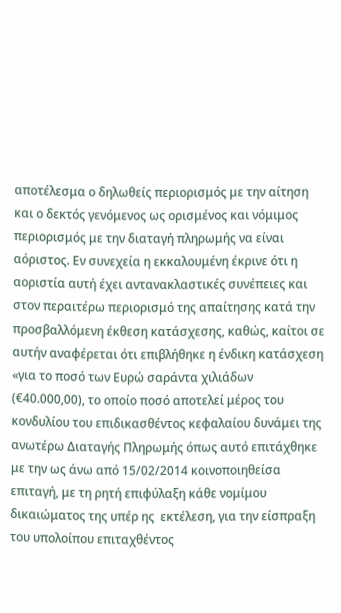αποτέλεσμα ο δηλωθείς περιορισμός με την αίτηση και ο δεκτός γενόμενος ως ορισμένος και νόμιμος περιορισμός με την διαταγή πληρωμής να είναι αόριστος. Εν συνεχεία η εκκαλουμένη έκρινε ότι η αοριστία αυτή έχει αντανακλαστικές συνέπειες και στον περαιτέρω περιορισμό της απαίτησης κατά την προσβαλλόμενη έκθεση κατάσχεσης, καθώς, καίτοι σε αυτήν αναφέρεται ότι επιβλήθηκε η ένδικη κατάσχεση «για το ποσό των Ευρώ σαράντα χιλιάδων (€40.000,00), το οποίο ποσό αποτελεί μέρος του κονδυλίου του επιδικασθέντος κεφαλαίου δυνάμει της ανωτέρω Διαταγής Πληρωμής όπως αυτό επιτάχθηκε με την ως άνω από 15/02/2014 κοινοποιηθείσα επιταγή, με τη ρητή επιφύλαξη κάθε νομίμου δικαιώματος της υπέρ ης  εκτέλεση, για την είσπραξη του υπολοίπου επιταχθέντος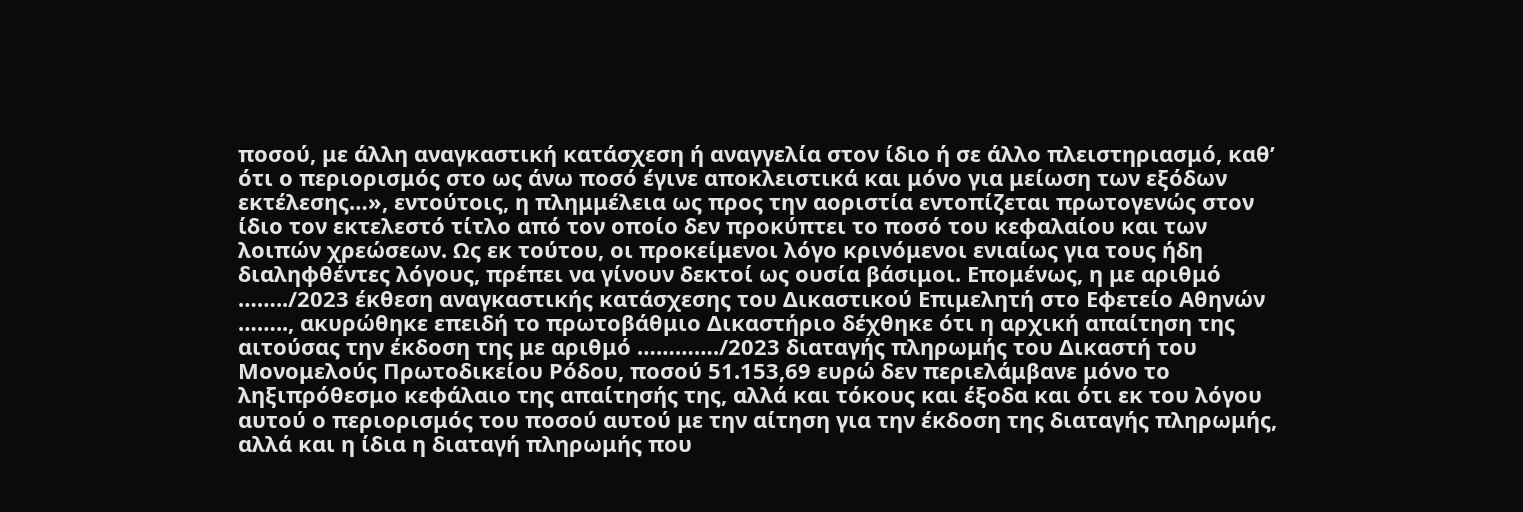ποσού, με άλλη αναγκαστική κατάσχεση ή αναγγελία στον ίδιο ή σε άλλο πλειστηριασμό, καθ’ ότι ο περιορισμός στο ως άνω ποσό έγινε αποκλειστικά και μόνο για μείωση των εξόδων εκτέλεσης…», εντούτοις, η πλημμέλεια ως προς την αοριστία εντοπίζεται πρωτογενώς στον ίδιο τον εκτελεστό τίτλο από τον οποίο δεν προκύπτει το ποσό του κεφαλαίου και των λοιπών χρεώσεων. Ως εκ τούτου, οι προκείμενοι λόγο κρινόμενοι ενιαίως για τους ήδη διαληφθέντες λόγους, πρέπει να γίνουν δεκτοί ως ουσία βάσιμοι. Επομένως, η με αριθμό ……../2023 έκθεση αναγκαστικής κατάσχεσης του Δικαστικού Επιμελητή στο Εφετείο Αθηνών …….., ακυρώθηκε επειδή το πρωτοβάθμιο Δικαστήριο δέχθηκε ότι η αρχική απαίτηση της αιτούσας την έκδοση της με αριθμό …………./2023 διαταγής πληρωμής του Δικαστή του Μονομελούς Πρωτοδικείου Ρόδου, ποσού 51.153,69 ευρώ δεν περιελάμβανε μόνο το ληξιπρόθεσμο κεφάλαιο της απαίτησής της, αλλά και τόκους και έξοδα και ότι εκ του λόγου αυτού ο περιορισμός του ποσού αυτού με την αίτηση για την έκδοση της διαταγής πληρωμής, αλλά και η ίδια η διαταγή πληρωμής που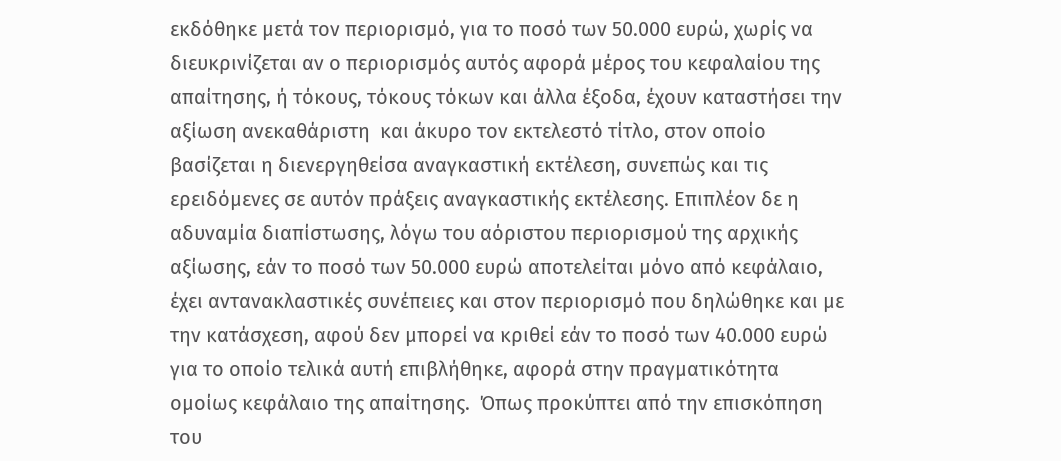εκδόθηκε μετά τον περιορισμό, για το ποσό των 50.000 ευρώ, χωρίς να διευκρινίζεται αν ο περιορισμός αυτός αφορά μέρος του κεφαλαίου της απαίτησης, ή τόκους, τόκους τόκων και άλλα έξοδα, έχουν καταστήσει την αξίωση ανεκαθάριστη  και άκυρο τον εκτελεστό τίτλο, στον οποίο βασίζεται η διενεργηθείσα αναγκαστική εκτέλεση, συνεπώς και τις ερειδόμενες σε αυτόν πράξεις αναγκαστικής εκτέλεσης. Επιπλέον δε η αδυναμία διαπίστωσης, λόγω του αόριστου περιορισμού της αρχικής αξίωσης, εάν το ποσό των 50.000 ευρώ αποτελείται μόνο από κεφάλαιο, έχει αντανακλαστικές συνέπειες και στον περιορισμό που δηλώθηκε και με την κατάσχεση, αφού δεν μπορεί να κριθεί εάν το ποσό των 40.000 ευρώ για το οποίο τελικά αυτή επιβλήθηκε, αφορά στην πραγματικότητα ομοίως κεφάλαιο της απαίτησης.  Όπως προκύπτει από την επισκόπηση του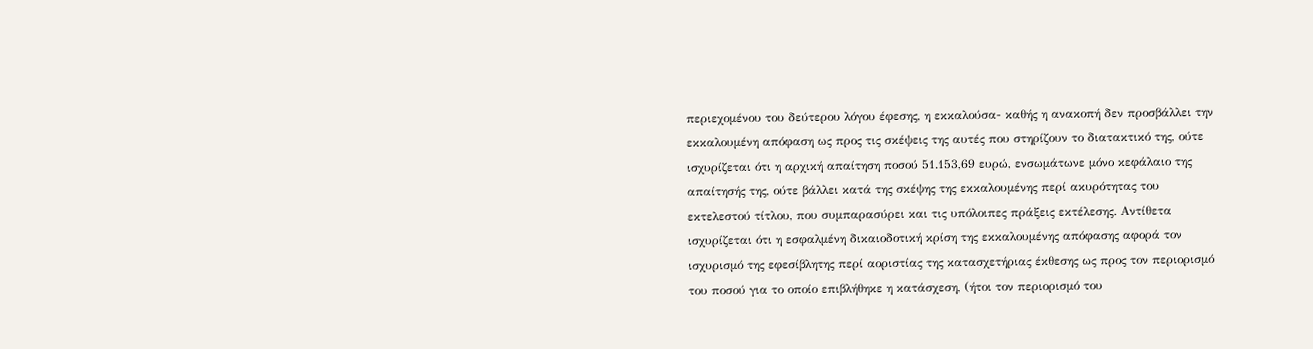περιεχομένου του δεύτερου λόγου έφεσης, η εκκαλούσα- καθής η ανακοπή δεν προσβάλλει την εκκαλουμένη απόφαση ως προς τις σκέψεις της αυτές που στηρίζουν το διατακτικό της, ούτε ισχυρίζεται ότι η αρχική απαίτηση ποσού 51.153,69 ευρώ, ενσωμάτωνε μόνο κεφάλαιο της απαίτησής της, ούτε βάλλει κατά της σκέψης της εκκαλουμένης περί ακυρότητας του εκτελεστού τίτλου, που συμπαρασύρει και τις υπόλοιπες πράξεις εκτέλεσης. Αντίθετα ισχυρίζεται ότι η εσφαλμένη δικαιοδοτική κρίση της εκκαλουμένης απόφασης αφορά τον ισχυρισμό της εφεσίβλητης περί αοριστίας της κατασχετήριας έκθεσης ως προς τον περιορισμό του ποσού για το οποίο επιβλήθηκε η κατάσχεση, (ήτοι τον περιορισμό του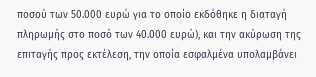ποσού των 50.000 ευρώ για το οποίο εκδόθηκε η διαταγή πληρωμής στο ποσό των 40.000 ευρώ), και την ακύρωση της επιταγής προς εκτέλεση, την οποία εσφαλμένα υπολαμβάνει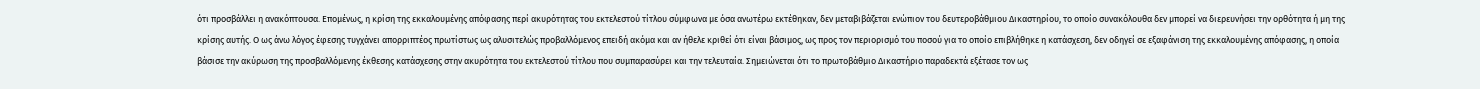ότι προσβάλλει η ανακόπτουσα. Επομένως, η κρίση της εκκαλουμένης απόφασης περί ακυρότητας του εκτελεστού τίτλου σύμφωνα με όσα ανωτέρω εκτέθηκαν, δεν μεταβιβάζεται ενώπιον του δευτεροβάθμιου Δικαστηρίου, το οποίο συνακόλουθα δεν μπορεί να διερευνήσει την ορθότητα ή μη της κρίσης αυτής. Ο ως άνω λόγος έφεσης τυγχάνει απορριπτέος πρωτίστως ως αλυσιτελώς προβαλλόμενος επειδή ακόμα και αν ήθελε κριθεί ότι είναι βάσιμος, ως προς τον περιορισμό του ποσού για το οποίο επιβλήθηκε η κατάσχεση, δεν οδηγεί σε εξαφάνιση της εκκαλουμένης απόφασης, η οποία βάσισε την ακύρωση της προσβαλλόμενης έκθεσης κατάσχεσης στην ακυρότητα του εκτελεστού τίτλου που συμπαρασύρει και την τελευταία. Σημειώνεται ότι το πρωτοβάθμιο Δικαστήριο παραδεκτά εξέτασε τον ως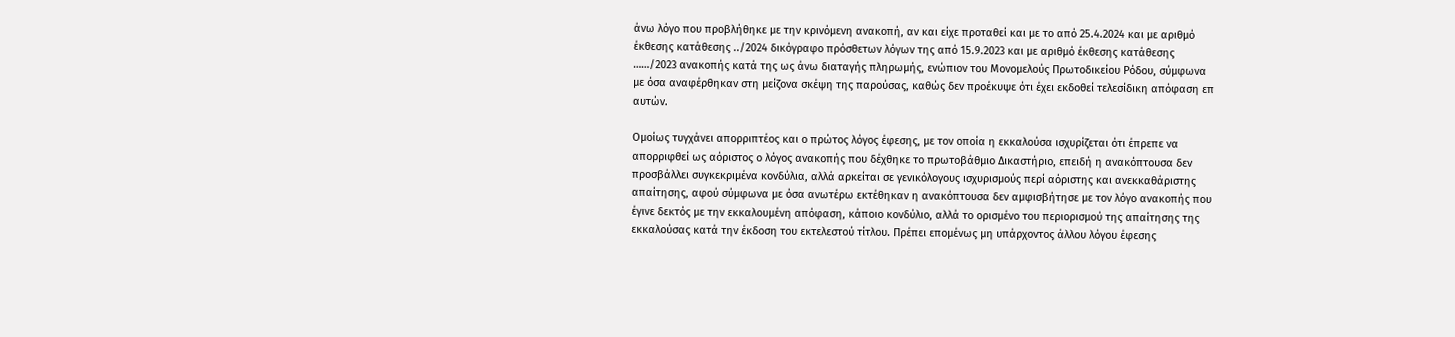άνω λόγο που προβλήθηκε με την κρινόμενη ανακοπή, αν και είχε προταθεί και με το από 25.4.2024 και με αριθμό έκθεσης κατάθεσης ../2024 δικόγραφο πρόσθετων λόγων της από 15.9.2023 και με αριθμό έκθεσης κατάθεσης ……/2023 ανακοπής κατά της ως άνω διαταγής πληρωμής, ενώπιον του Μονομελούς Πρωτοδικείου Ρόδου, σύμφωνα με όσα αναφέρθηκαν στη μείζονα σκέψη της παρούσας, καθώς δεν προέκυψε ότι έχει εκδοθεί τελεσίδικη απόφαση επ αυτών.

Ομοίως τυγχάνει απορριπτέος και ο πρώτος λόγος έφεσης, με τον οποία η εκκαλούσα ισχυρίζεται ότι έπρεπε να απορριφθεί ως αόριστος ο λόγος ανακοπής που δέχθηκε το πρωτοβάθμιο Δικαστήριο, επειδή η ανακόπτουσα δεν προσβάλλει συγκεκριμένα κονδύλια, αλλά αρκείται σε γενικόλογους ισχυρισμούς περί αόριστης και ανεκκαθάριστης απαίτησης, αφού σύμφωνα με όσα ανωτέρω εκτέθηκαν η ανακόπτουσα δεν αμφισβήτησε με τον λόγο ανακοπής που έγινε δεκτός με την εκκαλουμένη απόφαση, κάποιο κονδύλιο, αλλά το ορισμένο του περιορισμού της απαίτησης της εκκαλούσας κατά την έκδοση του εκτελεστού τίτλου. Πρέπει επομένως μη υπάρχοντος άλλου λόγου έφεσης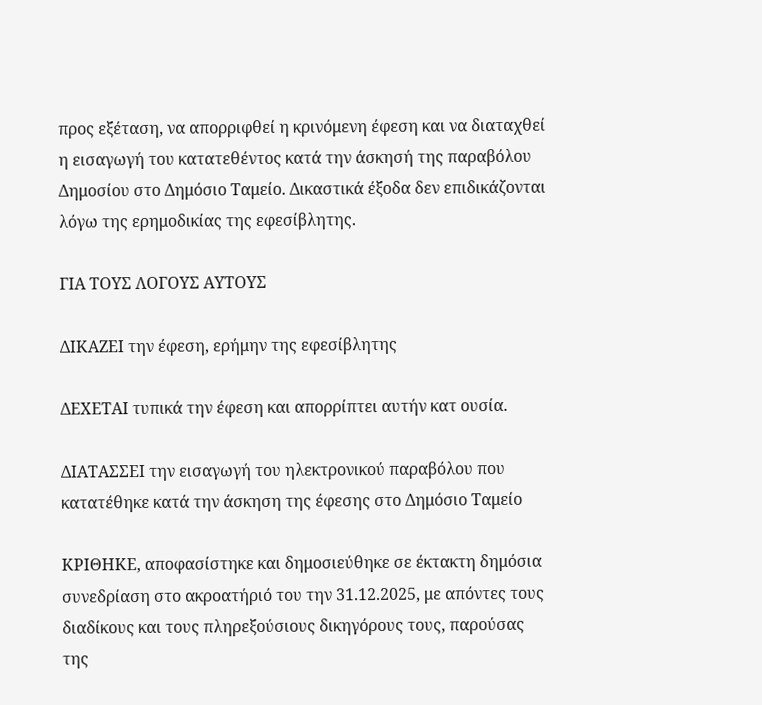προς εξέταση, να απορριφθεί η κρινόμενη έφεση και να διαταχθεί η εισαγωγή του κατατεθέντος κατά την άσκησή της παραβόλου Δημοσίου στο Δημόσιο Ταμείο. Δικαστικά έξοδα δεν επιδικάζονται λόγω της ερημοδικίας της εφεσίβλητης.

ΓΙΑ ΤΟΥΣ ΛΟΓΟΥΣ ΑΥΤΟΥΣ

ΔΙΚΑΖΕΙ την έφεση, ερήμην της εφεσίβλητης

ΔΕΧΕΤΑΙ τυπικά την έφεση και απορρίπτει αυτήν κατ ουσία.

ΔΙΑΤΑΣΣΕΙ την εισαγωγή του ηλεκτρονικού παραβόλου που κατατέθηκε κατά την άσκηση της έφεσης στο Δημόσιο Ταμείο

ΚΡΙΘΗΚΕ, αποφασίστηκε και δημοσιεύθηκε σε έκτακτη δημόσια συνεδρίαση στο ακροατήριό του την 31.12.2025, με απόντες τους διαδίκους και τους πληρεξούσιους δικηγόρους τους, παρούσας της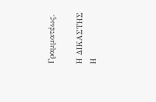Γραμματέως.

Η ΔΙΚΑΣΤΗΣ                                       Η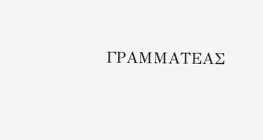ΓΡΑΜΜΑΤΕΑΣ